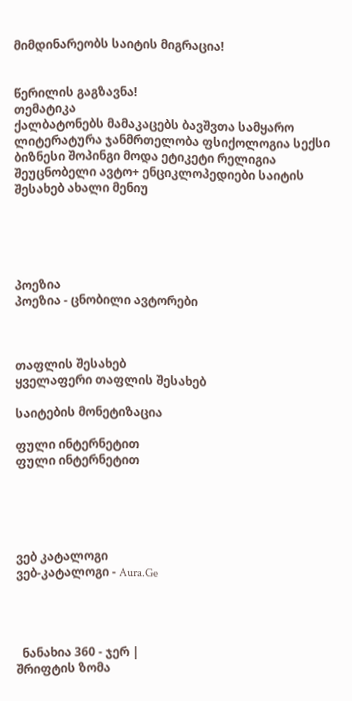მიმდინარეობს საიტის მიგრაცია!


წერილის გაგზავნა!
თემატიკა
ქალბატონებს მამაკაცებს ბავშვთა სამყარო ლიტერატურა ჯანმრთელობა ფსიქოლოგია სექსი ბიზნესი შოპინგი მოდა ეტიკეტი რელიგია შეუცნობელი ავტო+ ენციკლოპედიები საიტის შესახებ ახალი მენიუ





პოეზია
პოეზია - ცნობილი ავტორები



თაფლის შესახებ
ყველაფერი თაფლის შესახებ

საიტების მონეტიზაცია

ფული ინტერნეტით
ფული ინტერნეტით





ვებ კატალოგი
ვებ-კატალოგი - Aura.Ge




  ნანახია 360 - ჯერ |
შრიფტის ზომა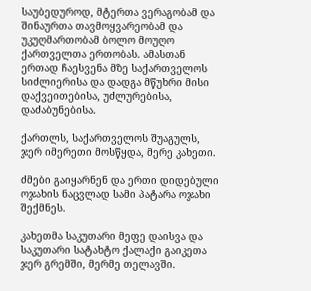საუბედუროდ, მტერთა ვერაგობამ და შინაურთა თავმოყვარეობამ და უკუღმართობამ ბოლო მოუღო ქართველთა ერთობას. ამასთან ერთად ჩაესვენა მზე საქართველოს სიძლიერისა და დადგა მწუხრი მისი დაქვეითებისა, უძლურებისა, დაძაბუნებისა.

ქართლს, საქართველოს შუაგულს, ჯერ იმერეთი მოსწყდა, მერე კახეთი.

ძმები გაიყარნენ და ერთი დიდებული ოჯახის ნაცვლად სამი პატარა ოჯახი შექმნეს.

კახეთმა საკუთარი მეფე დაისვა და საკუთარი სატახტო ქალაქი გაიკეთა ჯერ გრემში, მერმე თელავში.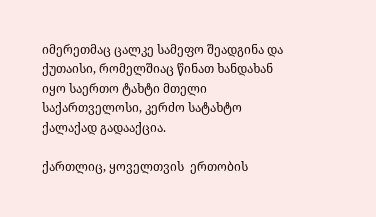იმერეთმაც ცალკე სამეფო შეადგინა და ქუთაისი, რომელშიაც წინათ ხანდახან იყო საერთო ტახტი მთელი საქართველოსი, კერძო სატახტო ქალაქად გადააქცია.

ქართლიც, ყოველთვის  ერთობის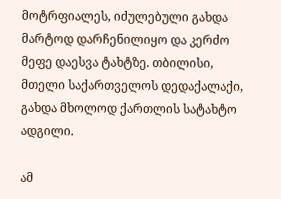მოტრფიალეს, იძულებული გახდა მარტოდ დარჩენილიყო და კერძო მეფე დაესვა ტახტზე. თბილისი,  მთელი საქართველოს დედაქალაქი, გახდა მხოლოდ ქართლის სატახტო ადგილი.

ამ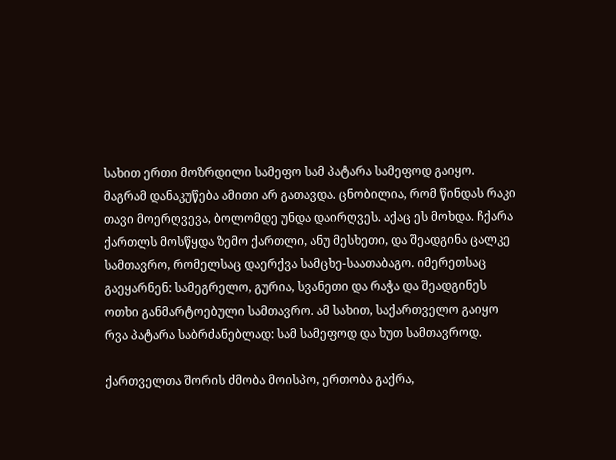სახით ერთი მოზრდილი სამეფო სამ პატარა სამეფოდ გაიყო. მაგრამ დანაკუწება ამითი არ გათავდა. ცნობილია, რომ წინდას რაკი თავი მოერღვევა, ბოლომდე უნდა დაირღვეს. აქაც ეს მოხდა. ჩქარა ქართლს მოსწყდა ზემო ქართლი, ანუ მესხეთი, და შეადგინა ცალკე სამთავრო, რომელსაც დაერქვა სამცხე-საათაბაგო. იმერეთსაც გაეყარნენ: სამეგრელო, გურია, სვანეთი და რაჭა და შეადგინეს ოთხი განმარტოებული სამთავრო. ამ სახით, საქართველო გაიყო რვა პატარა საბრძანებლად: სამ სამეფოდ და ხუთ სამთავროდ.

ქართველთა შორის ძმობა მოისპო, ერთობა გაქრა,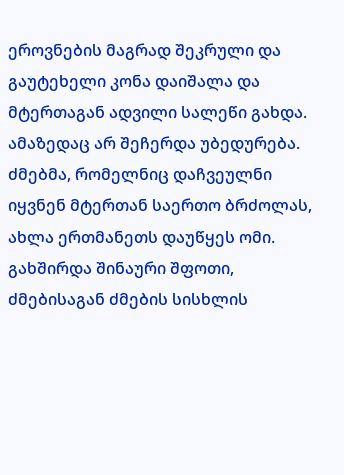ეროვნების მაგრად შეკრული და გაუტეხელი კონა დაიშალა და მტერთაგან ადვილი სალეწი გახდა. ამაზედაც არ შეჩერდა უბედურება. ძმებმა, რომელნიც დაჩვეულნი იყვნენ მტერთან საერთო ბრძოლას, ახლა ერთმანეთს დაუწყეს ომი. გახშირდა შინაური შფოთი, ძმებისაგან ძმების სისხლის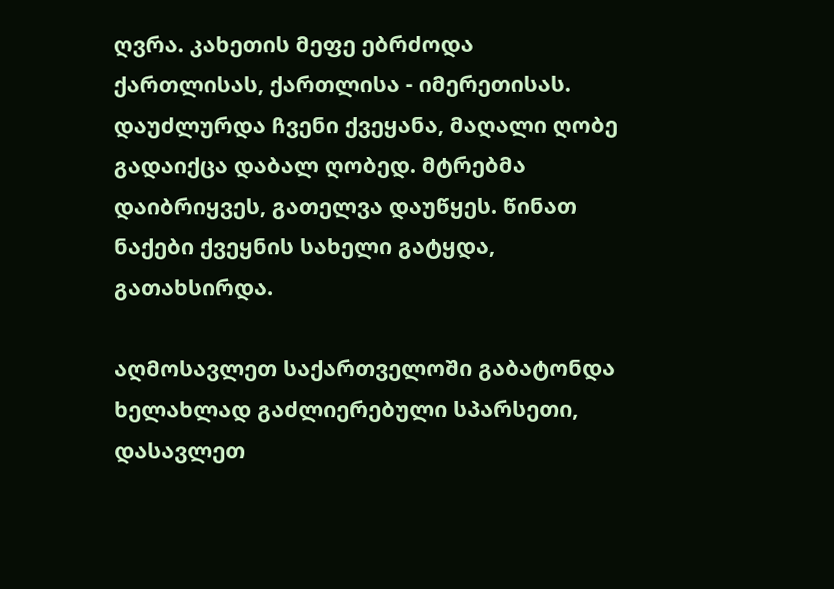ღვრა. კახეთის მეფე ებრძოდა ქართლისას, ქართლისა - იმერეთისას. დაუძლურდა ჩვენი ქვეყანა, მაღალი ღობე გადაიქცა დაბალ ღობედ. მტრებმა დაიბრიყვეს, გათელვა დაუწყეს. წინათ ნაქები ქვეყნის სახელი გატყდა, გათახსირდა.

აღმოსავლეთ საქართველოში გაბატონდა ხელახლად გაძლიერებული სპარსეთი, დასავლეთ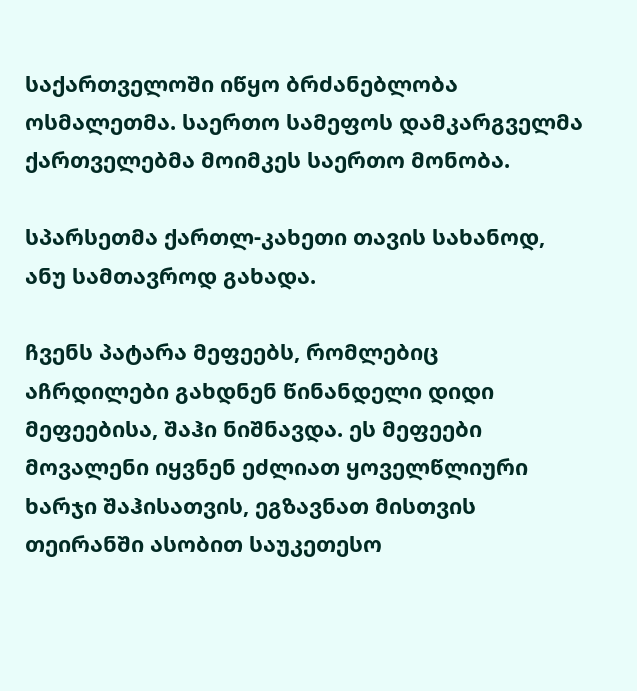საქართველოში იწყო ბრძანებლობა ოსმალეთმა. საერთო სამეფოს დამკარგველმა ქართველებმა მოიმკეს საერთო მონობა.

სპარსეთმა ქართლ-კახეთი თავის სახანოდ, ანუ სამთავროდ გახადა.

ჩვენს პატარა მეფეებს, რომლებიც აჩრდილები გახდნენ წინანდელი დიდი მეფეებისა, შაჰი ნიშნავდა. ეს მეფეები მოვალენი იყვნენ ეძლიათ ყოველწლიური ხარჯი შაჰისათვის, ეგზავნათ მისთვის თეირანში ასობით საუკეთესო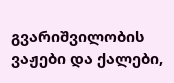გვარიშვილობის ვაჟები და ქალები,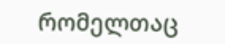რომელთაც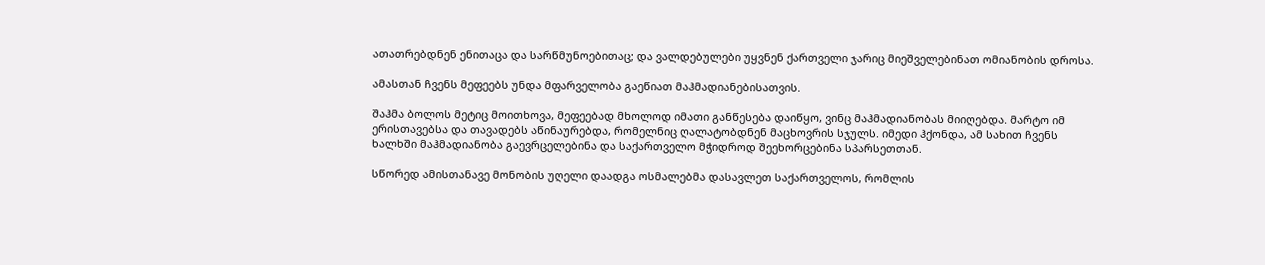ათათრებდნენ ენითაცა და სარწმუნოებითაც; და ვალდებულები უყვნენ ქართველი ჯარიც მიეშველებინათ ომიანობის დროსა.

ამასთან ჩვენს მეფეებს უნდა მფარველობა გაეწიათ მაჰმადიანებისათვის.

შაჰმა ბოლოს მეტიც მოითხოვა, მეფეებად მხოლოდ იმათი განწესება დაიწყო, ვინც მაჰმადიანობას მიიღებდა. მარტო იმ ერისთავებსა და თავადებს აწინაურებდა, რომელნიც ღალატობდნენ მაცხოვრის სჯულს. იმედი ჰქონდა, ამ სახით ჩვენს ხალხში მაჰმადიანობა გაევრცელებინა და საქართველო მჭიდროდ შეეხორცებინა სპარსეთთან.

სწორედ ამისთანავე მონობის უღელი დაადგა ოსმალებმა დასავლეთ საქართველოს, რომლის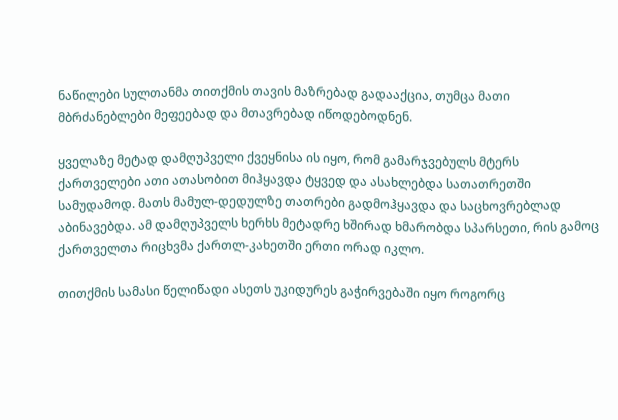ნაწილები სულთანმა თითქმის თავის მაზრებად გადააქცია, თუმცა მათი მბრძანებლები მეფეებად და მთავრებად იწოდებოდნენ.

ყველაზე მეტად დამღუპველი ქვეყნისა ის იყო, რომ გამარჯვებულს მტერს ქართველები ათი ათასობით მიჰყავდა ტყვედ და ასახლებდა სათათრეთში სამუდამოდ. მათს მამულ-დედულზე თათრები გადმოჰყავდა და საცხოვრებლად აბინავებდა. ამ დამღუპველს ხერხს მეტადრე ხშირად ხმარობდა სპარსეთი, რის გამოც ქართველთა რიცხვმა ქართლ-კახეთში ერთი ორად იკლო.

თითქმის სამასი წელიწადი ასეთს უკიდურეს გაჭირვებაში იყო როგორც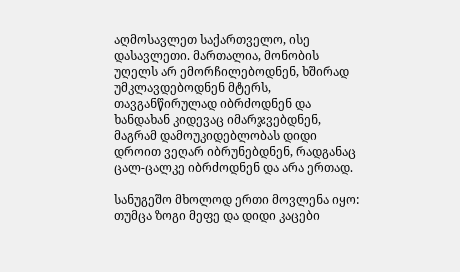აღმოსავლეთ საქართველო, ისე დასავლეთი. მართალია, მონობის უღელს არ ემორჩილებოდნენ, ხშირად უმკლავდებოდნენ მტერს, თავგანწირულად იბრძოდნენ და ხანდახან კიდევაც იმარჯვებდნენ, მაგრამ დამოუკიდებლობას დიდი დროით ვეღარ იბრუნებდნენ, რადგანაც ცალ-ცალკე იბრძოდნენ და არა ერთად.

სანუგეშო მხოლოდ ერთი მოვლენა იყო: თუმცა ზოგი მეფე და დიდი კაცები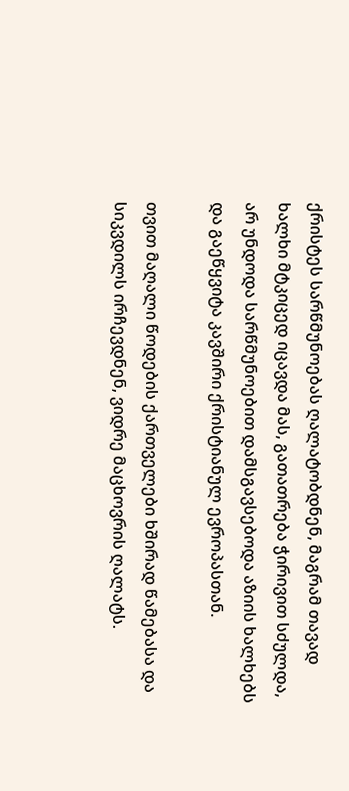ქრისტეს სარწმუნოებას ღალატობდნენ, მაგრამ თავად ხალხი მტკიცედ იცავდა მას, გათათრება ჭირივით სძულდა, არ უნდოდა სარწმუნოებით დამსგავსებოდა აზიის ხალხებს და გაეწყვიტა კავშირი ქრისტიანულ ევროპასთან.

თვით მაღალი წოდების ქართველები ხშირად წამებასა და სიკვდილს ირჩევდნენ, ვიდრე მაცხოვრის ღალატს.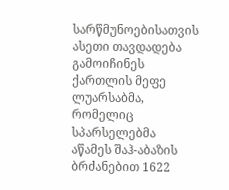სარწმუნოებისათვის ასეთი თავდადება გამოიჩინეს ქართლის მეფე ლუარსაბმა, რომელიც სპარსელებმა აწამეს შაჰ-აბაზის ბრძანებით 1622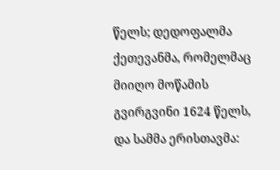წელს; დედოფალმა ქეთევანმა, რომელმაც მიიღო მოწამის გვირგვინი 1624 წელს, და სამმა ერისთავმა: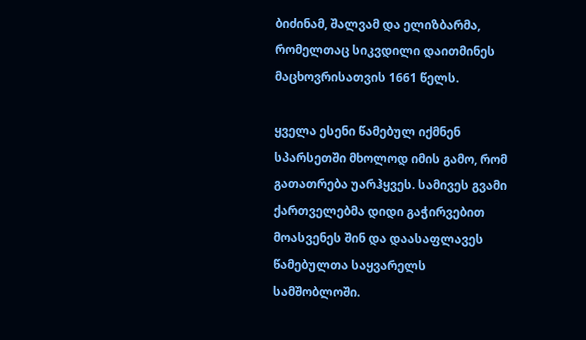ბიძინამ, შალვამ და ელიზბარმა, რომელთაც სიკვდილი დაითმინეს მაცხოვრისათვის 1661 წელს.

ყველა ესენი წამებულ იქმნენ სპარსეთში მხოლოდ იმის გამო, რომ გათათრება უარჰყვეს. სამივეს გვამი ქართველებმა დიდი გაჭირვებით მოასვენეს შინ და დაასაფლავეს წამებულთა საყვარელს სამშობლოში.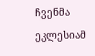ჩვენმა ეკლესიამ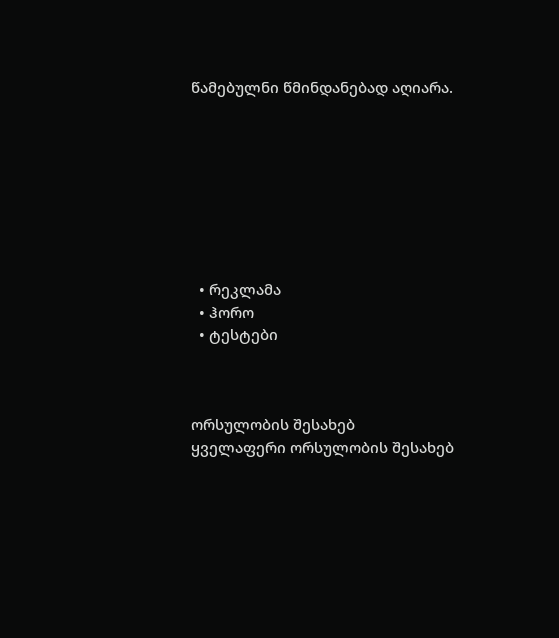წამებულნი წმინდანებად აღიარა.








  • რეკლამა
  • ჰორო
  • ტესტები



ორსულობის შესახებ
ყველაფერი ორსულობის შესახებ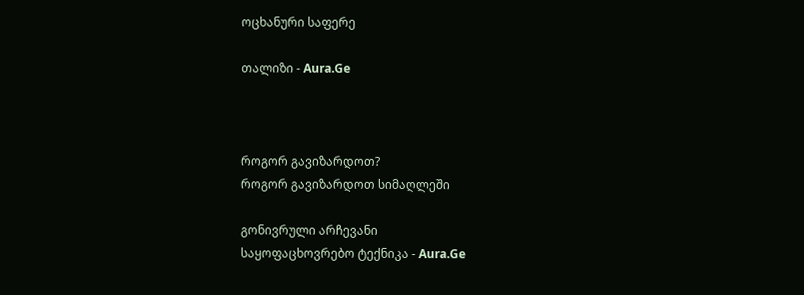ოცხანური საფერე

თალიზი - Aura.Ge



როგორ გავიზარდოთ?
როგორ გავიზარდოთ სიმაღლეში

გონივრული არჩევანი
საყოფაცხოვრებო ტექნიკა - Aura.Ge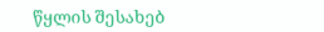წყლის შესახებ